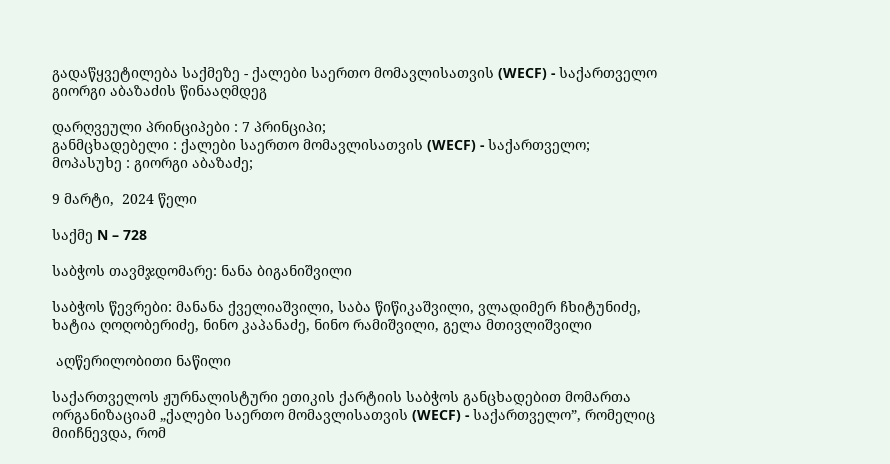გადაწყვეტილება საქმეზე - ქალები საერთო მომავლისათვის (WECF) - საქართველო გიორგი აბაზაძის წინააღმდეგ

დარღვეული პრინციპები : 7 პრინციპი;
განმცხადებელი : ქალები საერთო მომავლისათვის (WECF) - საქართველო;
მოპასუხე : გიორგი აბაზაძე;

9 მარტი,  2024 წელი

საქმე N – 728

საბჭოს თავმჯდომარე: ნანა ბიგანიშვილი

საბჭოს წევრები: მანანა ქველიაშვილი, საბა წიწიკაშვილი, ვლადიმერ ჩხიტუნიძე, ხატია ღოღობერიძე, ნინო კაპანაძე, ნინო რამიშვილი, გელა მთივლიშვილი

 აღწერილობითი ნაწილი

საქართველოს ჟურნალისტური ეთიკის ქარტიის საბჭოს განცხადებით მომართა ორგანიზაციამ „ქალები საერთო მომავლისათვის (WECF) - საქართველო”, რომელიც მიიჩნევდა, რომ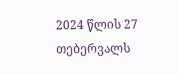2024 წლის 27 თებერვალს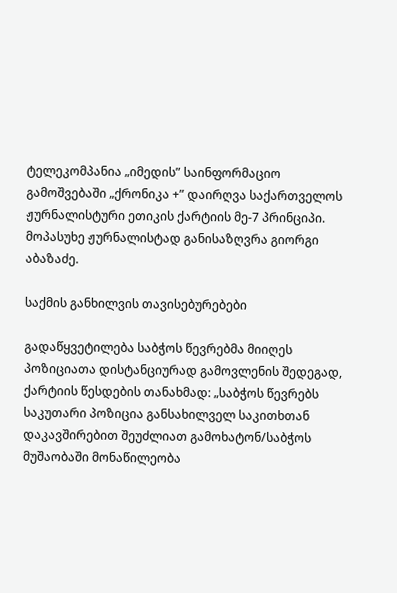ტელეკომპანია „იმედის” საინფორმაციო გამოშვებაში „ქრონიკა +” დაირღვა საქართველოს ჟურნალისტური ეთიკის ქარტიის მე-7 პრინციპი. მოპასუხე ჟურნალისტად განისაზღვრა გიორგი აბაზაძე.

საქმის განხილვის თავისებურებები

გადაწყვეტილება საბჭოს წევრებმა მიიღეს პოზიციათა დისტანციურად გამოვლენის შედეგად, ქარტიის წესდების თანახმად: „საბჭოს წევრებს  საკუთარი პოზიცია განსახილველ საკითხთან დაკავშირებით შეუძლიათ გამოხატონ/საბჭოს მუშაობაში მონაწილეობა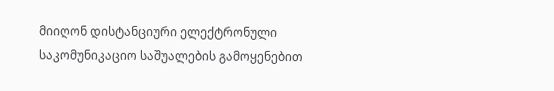მიიღონ დისტანციური ელექტრონული საკომუნიკაციო საშუალების გამოყენებით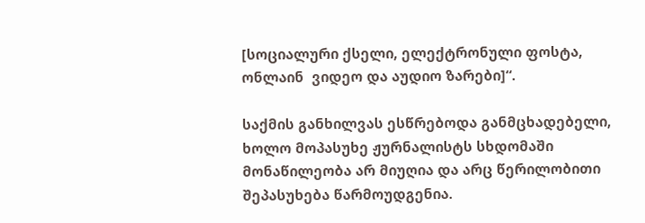[სოციალური ქსელი, ელექტრონული ფოსტა, ონლაინ  ვიდეო და აუდიო ზარები]“.

საქმის განხილვას ესწრებოდა განმცხადებელი, ხოლო მოპასუხე ჟურნალისტს სხდომაში მონაწილეობა არ მიუღია და არც წერილობითი შეპასუხება წარმოუდგენია.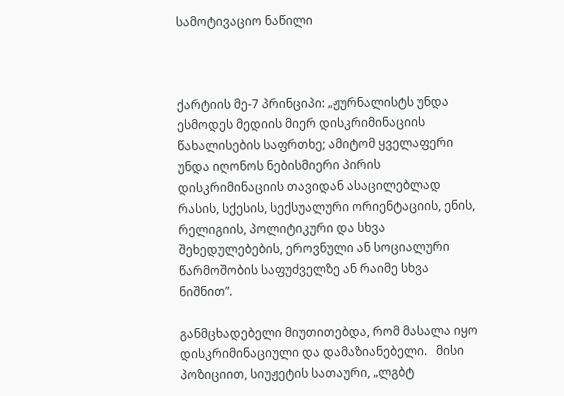სამოტივაციო ნაწილი



ქარტიის მე-7 პრინციპი: „ჟურნალისტს უნდა ესმოდეს მედიის მიერ დისკრიმინაციის წახალისების საფრთხე; ამიტომ ყველაფერი უნდა იღონოს ნებისმიერი პირის დისკრიმინაციის თავიდან ასაცილებლად რასის, სქესის, სექსუალური ორიენტაციის, ენის, რელიგიის, პოლიტიკური და სხვა შეხედულებების, ეროვნული ან სოციალური წარმოშობის საფუძველზე ან რაიმე სხვა ნიშნით”.

განმცხადებელი მიუთითებდა, რომ მასალა იყო დისკრიმინაციული და დამაზიანებელი.   მისი პოზიციით, სიუჟეტის სათაური, „ლგბტ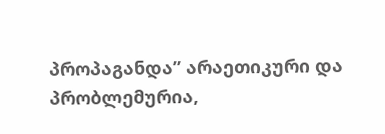პროპაგანდა” არაეთიკური და პრობლემურია,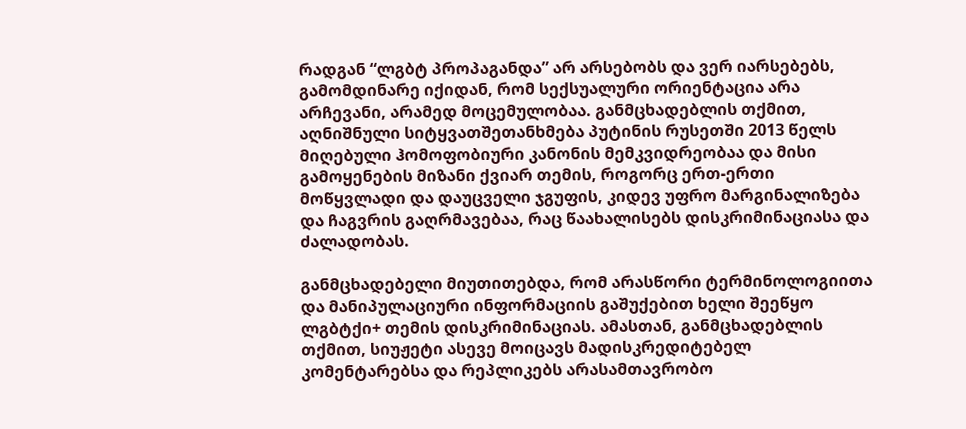რადგან “ლგბტ პროპაგანდა” არ არსებობს და ვერ იარსებებს, გამომდინარე იქიდან, რომ სექსუალური ორიენტაცია არა არჩევანი, არამედ მოცემულობაა. განმცხადებლის თქმით, აღნიშნული სიტყვათშეთანხმება პუტინის რუსეთში 2013 წელს მიღებული ჰომოფობიური კანონის მემკვიდრეობაა და მისი გამოყენების მიზანი ქვიარ თემის, როგორც ერთ-ერთი მოწყვლადი და დაუცველი ჯგუფის, კიდევ უფრო მარგინალიზება და ჩაგვრის გაღრმავებაა, რაც წაახალისებს დისკრიმინაციასა და ძალადობას.

განმცხადებელი მიუთითებდა, რომ არასწორი ტერმინოლოგიითა და მანიპულაციური ინფორმაციის გაშუქებით ხელი შეეწყო ლგბტქი+ თემის დისკრიმინაციას. ამასთან, განმცხადებლის თქმით, სიუჟეტი ასევე მოიცავს მადისკრედიტებელ კომენტარებსა და რეპლიკებს არასამთავრობო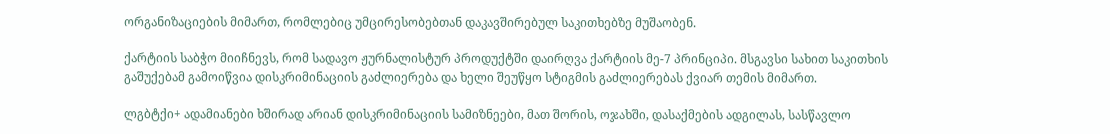ორგანიზაციების მიმართ, რომლებიც უმცირესობებთან დაკავშირებულ საკითხებზე მუშაობენ.

ქარტიის საბჭო მიიჩნევს, რომ სადავო ჟურნალისტურ პროდუქტში დაირღვა ქარტიის მე-7 პრინციპი. მსგავსი სახით საკითხის გაშუქებამ გამოიწვია დისკრიმინაციის გაძლიერება და ხელი შეუწყო სტიგმის გაძლიერებას ქვიარ თემის მიმართ.

ლგბტქი+ ადამიანები ხშირად არიან დისკრიმინაციის სამიზნეები, მათ შორის, ოჯახში, დასაქმების ადგილას, სასწავლო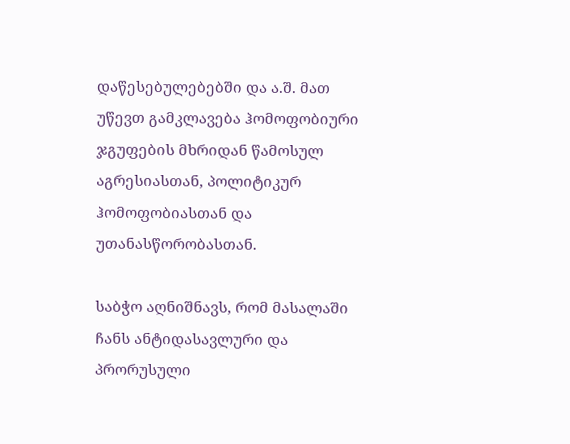დაწესებულებებში და ა.შ. მათ უწევთ გამკლავება ჰომოფობიური ჯგუფების მხრიდან წამოსულ აგრესიასთან, პოლიტიკურ ჰომოფობიასთან და უთანასწორობასთან.

საბჭო აღნიშნავს, რომ მასალაში ჩანს ანტიდასავლური და პრორუსული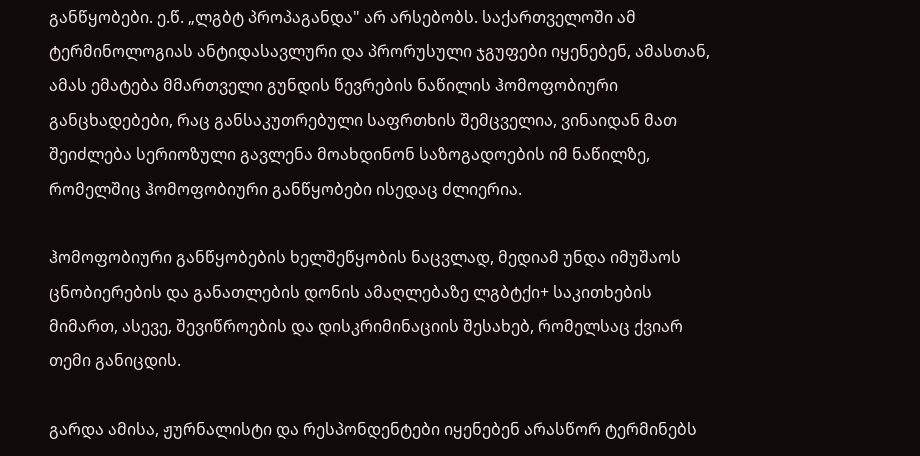განწყობები. ე.წ. „ლგბტ პროპაგანდა" არ არსებობს. საქართველოში ამ ტერმინოლოგიას ანტიდასავლური და პრორუსული ჯგუფები იყენებენ, ამასთან, ამას ემატება მმართველი გუნდის წევრების ნაწილის ჰომოფობიური განცხადებები, რაც განსაკუთრებული საფრთხის შემცველია, ვინაიდან მათ შეიძლება სერიოზული გავლენა მოახდინონ საზოგადოების იმ ნაწილზე, რომელშიც ჰომოფობიური განწყობები ისედაც ძლიერია.

ჰომოფობიური განწყობების ხელშეწყობის ნაცვლად, მედიამ უნდა იმუშაოს ცნობიერების და განათლების დონის ამაღლებაზე ლგბტქი+ საკითხების მიმართ, ასევე, შევიწროების და დისკრიმინაციის შესახებ, რომელსაც ქვიარ თემი განიცდის.

გარდა ამისა, ჟურნალისტი და რესპონდენტები იყენებენ არასწორ ტერმინებს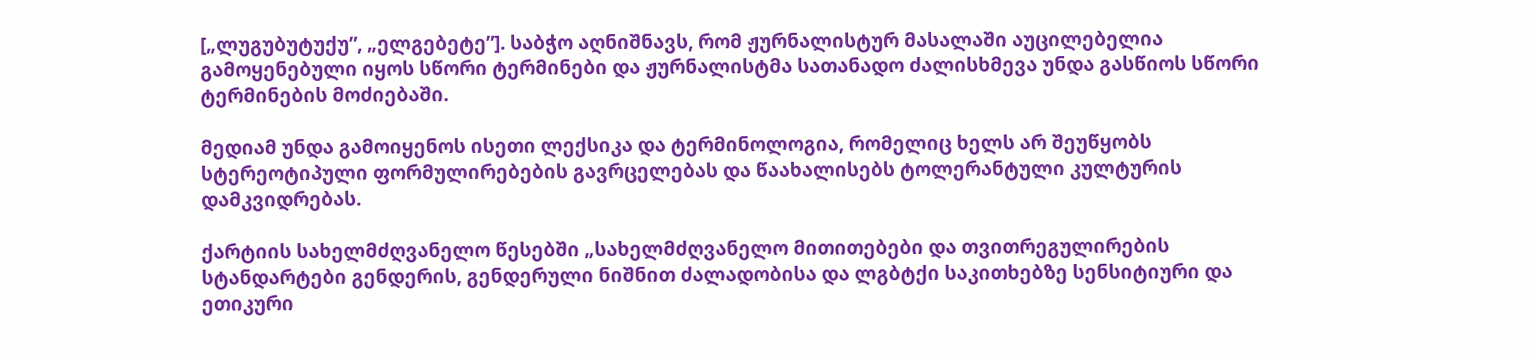[„ლუგუბუტუქუ”, „ელგებეტე”]. საბჭო აღნიშნავს, რომ ჟურნალისტურ მასალაში აუცილებელია გამოყენებული იყოს სწორი ტერმინები და ჟურნალისტმა სათანადო ძალისხმევა უნდა გასწიოს სწორი ტერმინების მოძიებაში.

მედიამ უნდა გამოიყენოს ისეთი ლექსიკა და ტერმინოლოგია, რომელიც ხელს არ შეუწყობს სტერეოტიპული ფორმულირებების გავრცელებას და წაახალისებს ტოლერანტული კულტურის დამკვიდრებას.

ქარტიის სახელმძღვანელო წესებში „სახელმძღვანელო მითითებები და თვითრეგულირების სტანდარტები გენდერის, გენდერული ნიშნით ძალადობისა და ლგბტქი საკითხებზე სენსიტიური და ეთიკური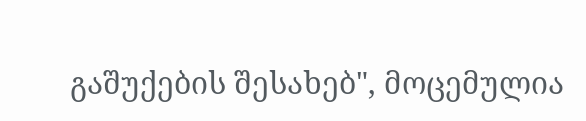გაშუქების შესახებ", მოცემულია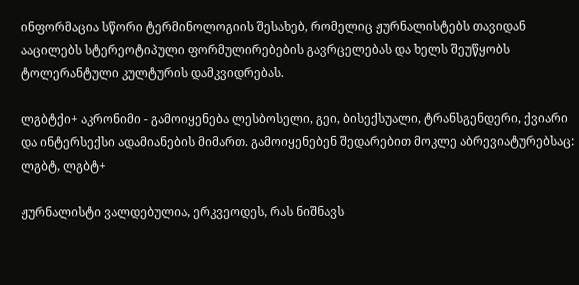ინფორმაცია სწორი ტერმინოლოგიის შესახებ, რომელიც ჟურნალისტებს თავიდან ააცილებს სტერეოტიპული ფორმულირებების გავრცელებას და ხელს შეუწყობს ტოლერანტული კულტურის დამკვიდრებას.

ლგბტქი+ აკრონიმი - გამოიყენება ლესბოსელი, გეი, ბისექსუალი, ტრანსგენდერი, ქვიარი და ინტერსექსი ადამიანების მიმართ. გამოიყენებენ შედარებით მოკლე აბრევიატურებსაც: ლგბტ, ლგბტ+

ჟურნალისტი ვალდებულია, ერკვეოდეს, რას ნიშნავს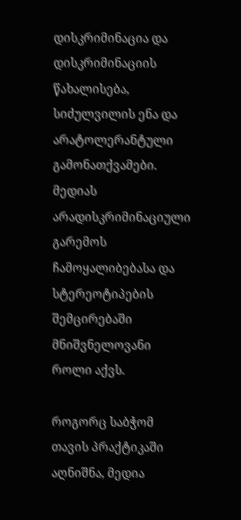დისკრიმინაცია და დისკრიმინაციის წახალისება, სიძულვილის ენა და არატოლერანტული გამონათქვამები. მედიას არადისკრიმინაციული გარემოს ჩამოყალიბებასა და სტერეოტიპების შემცირებაში მნიშვნელოვანი როლი აქვს.

როგორც საბჭომ თავის პრაქტიკაში აღნიშნა, მედია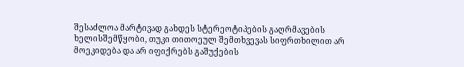შესაძლოა მარტივად გახდეს სტერეოტიპების გაღრმავების ხელისშემწყობი, თუკი თითოეულ შემთხვევას სიფრთხილით არ მოეკიდება და არ იფიქრებს გაშუქების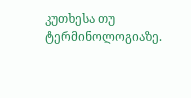კუთხესა თუ ტერმინოლოგიაზე.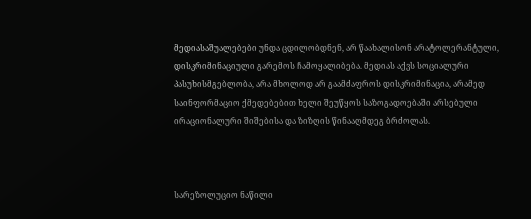მედიასაშუალებები უნდა ცდილობდნენ, არ წაახალისონ არატოლერანტული, დისკრიმინაციული გარემოს ჩამოყალიბება. მედიას აქვს სოციალური პასუხისმგებლობა, არა მხოლოდ არ გაამძაფროს დისკრიმინაცია, არამედ საინფორმაციო ქმედებებით ხელი შეუწყოს საზოგადოებაში არსებული ირაციონალური შიშებისა და ზიზღის წინააღმდეგ ბრძოლას.



სარეზოლუციო ნაწილი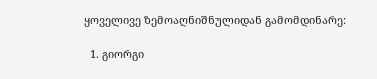ყოველივე ზემოაღნიშნულიდან გამომდინარე:

  1. გიორგი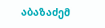აბაზაძემ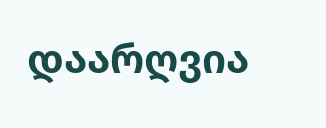დაარღვია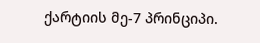ქარტიის მე-7 პრინციპი.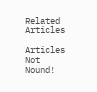Related Articles

Articles Not Nound!